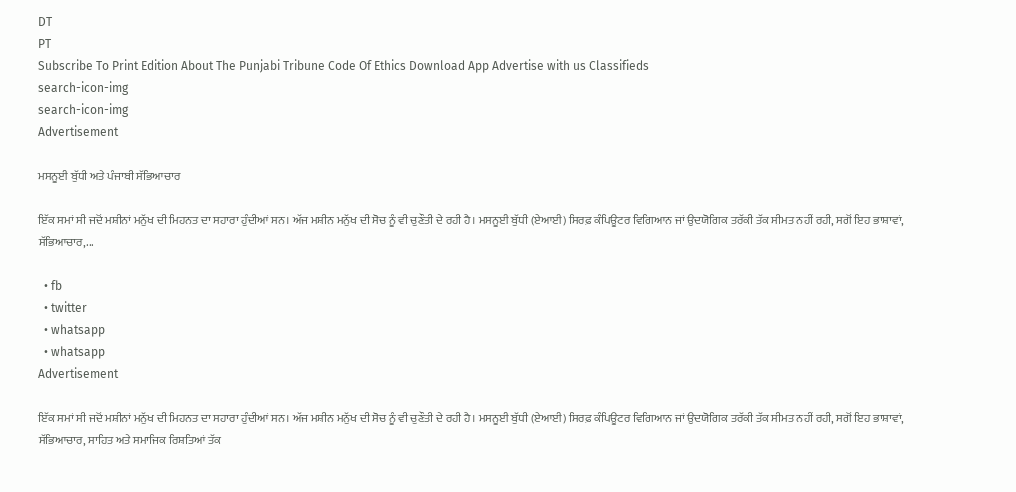DT
PT
Subscribe To Print Edition About The Punjabi Tribune Code Of Ethics Download App Advertise with us Classifieds
search-icon-img
search-icon-img
Advertisement

ਮਸਨੂਈ ਬੁੱਧੀ ਅਤੇ ਪੰਜਾਬੀ ਸੱਭਿਆਚਾਰ

ਇੱਕ ਸਮਾਂ ਸੀ ਜਦੋਂ ਮਸ਼ੀਨਾਂ ਮਨੁੱਖ ਦੀ ਮਿਹਨਤ ਦਾ ਸਹਾਰਾ ਹੁੰਦੀਆਂ ਸਨ। ਅੱਜ ਮਸ਼ੀਨ ਮਨੁੱਖ ਦੀ ਸੋਚ ਨੂੰ ਵੀ ਚੁਣੌਤੀ ਦੇ ਰਹੀ ਹੈ। ਮਸਨੂਈ ਬੁੱਧੀ (ਏਆਈ) ਸਿਰਫ਼ ਕੰਪਿਊਟਰ ਵਿਗਿਆਨ ਜਾਂ ਉਦਯੋਗਿਕ ਤਰੱਕੀ ਤੱਕ ਸੀਮਤ ਨਹੀਂ ਰਹੀ, ਸਗੋਂ ਇਹ ਭਾਸ਼ਾਵਾਂ, ਸੱਭਿਆਚਾਰ,...

  • fb
  • twitter
  • whatsapp
  • whatsapp
Advertisement

ਇੱਕ ਸਮਾਂ ਸੀ ਜਦੋਂ ਮਸ਼ੀਨਾਂ ਮਨੁੱਖ ਦੀ ਮਿਹਨਤ ਦਾ ਸਹਾਰਾ ਹੁੰਦੀਆਂ ਸਨ। ਅੱਜ ਮਸ਼ੀਨ ਮਨੁੱਖ ਦੀ ਸੋਚ ਨੂੰ ਵੀ ਚੁਣੌਤੀ ਦੇ ਰਹੀ ਹੈ। ਮਸਨੂਈ ਬੁੱਧੀ (ਏਆਈ) ਸਿਰਫ਼ ਕੰਪਿਊਟਰ ਵਿਗਿਆਨ ਜਾਂ ਉਦਯੋਗਿਕ ਤਰੱਕੀ ਤੱਕ ਸੀਮਤ ਨਹੀਂ ਰਹੀ, ਸਗੋਂ ਇਹ ਭਾਸ਼ਾਵਾਂ, ਸੱਭਿਆਚਾਰ, ਸਾਹਿਤ ਅਤੇ ਸਮਾਜਿਕ ਰਿਸ਼ਤਿਆਂ ਤੱਕ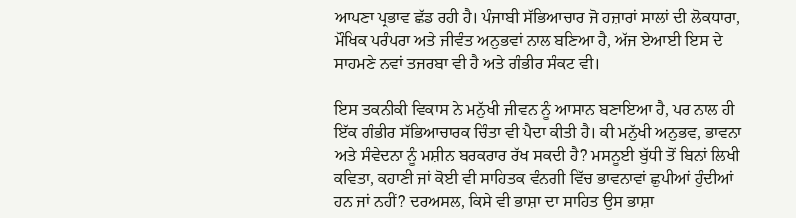ਆਪਣਾ ਪ੍ਰਭਾਵ ਛੱਡ ਰਹੀ ਹੈ। ਪੰਜਾਬੀ ਸੱਭਿਆਚਾਰ ਜੋ ਹਜ਼ਾਰਾਂ ਸਾਲਾਂ ਦੀ ਲੋਕਧਾਰਾ, ਮੌਖਿਕ ਪਰੰਪਰਾ ਅਤੇ ਜੀਵੰਤ ਅਨੁਭਵਾਂ ਨਾਲ ਬਣਿਆ ਹੈ, ਅੱਜ ਏਆਈ ਇਸ ਦੇ ਸਾਹਮਣੇ ਨਵਾਂ ਤਜਰਬਾ ਵੀ ਹੈ ਅਤੇ ਗੰਭੀਰ ਸੰਕਟ ਵੀ।

ਇਸ ਤਕਨੀਕੀ ਵਿਕਾਸ ਨੇ ਮਨੁੱਖੀ ਜੀਵਨ ਨੂੰ ਆਸਾਨ ਬਣਾਇਆ ਹੈ, ਪਰ ਨਾਲ ਹੀ ਇੱਕ ਗੰਭੀਰ ਸੱਭਿਆਚਾਰਕ ਚਿੰਤਾ ਵੀ ਪੈਦਾ ਕੀਤੀ ਹੈ। ਕੀ ਮਨੁੱਖੀ ਅਨੁਭਵ, ਭਾਵਨਾ ਅਤੇ ਸੰਵੇਦਨਾ ਨੂੰ ਮਸ਼ੀਨ ਬਰਕਰਾਰ ਰੱਖ ਸਕਦੀ ਹੈ? ਮਸਨੂਈ ਬੁੱਧੀ ਤੋਂ ਬਿਨਾਂ ਲਿਖੀ ਕਵਿਤਾ, ਕਹਾਣੀ ਜਾਂ ਕੋਈ ਵੀ ਸਾਹਿਤਕ ਵੰਨਗੀ ਵਿੱਚ ਭਾਵਨਾਵਾਂ ਛੁਪੀਆਂ ਹੁੰਦੀਆਂ ਹਨ ਜਾਂ ਨਹੀਂ? ਦਰਅਸਲ, ਕਿਸੇ ਵੀ ਭਾਸ਼ਾ ਦਾ ਸਾਹਿਤ ਉਸ ਭਾਸ਼ਾ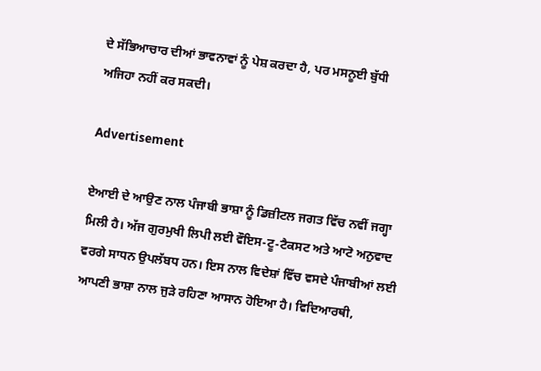ਦੇ ਸੱਭਿਆਚਾਰ ਦੀਆਂ ਭਾਵਨਾਵਾਂ ਨੂੰ ਪੇਸ਼ ਕਰਦਾ ਹੈ, ਪਰ ਮਸਨੂਈ ਬੁੱਧੀ ਅਜਿਹਾ ਨਹੀਂ ਕਰ ਸਕਦੀ।

Advertisement

ਏਆਈ ਦੇ ਆਉਣ ਨਾਲ ਪੰਜਾਬੀ ਭਾਸ਼ਾ ਨੂੰ ਡਿਜ਼ੀਟਲ ਜਗਤ ਵਿੱਚ ਨਵੀਂ ਜਗ੍ਹਾ ਮਿਲੀ ਹੈ। ਅੱਜ ਗੁਰਮੁਖੀ ਲਿਪੀ ਲਈ ਵੌਇਸ-ਟੂ-ਟੈਕਸਟ ਅਤੇ ਆਟੋ ਅਨੁਵਾਦ ਵਰਗੇ ਸਾਧਨ ਉਪਲੱਬਧ ਹਨ। ਇਸ ਨਾਲ ਵਿਦੇਸ਼ਾਂ ਵਿੱਚ ਵਸਦੇ ਪੰਜਾਬੀਆਂ ਲਈ ਆਪਣੀ ਭਾਸ਼ਾ ਨਾਲ ਜੁੜੇ ਰਹਿਣਾ ਆਸਾਨ ਹੋਇਆ ਹੈ। ਵਿਦਿਆਰਥੀ,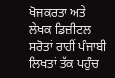ਖੋਜਕਰਤਾ ਅਤੇ ਲੇਖਕ ਡਿਜ਼ੀਟਲ ਸਰੋਤਾਂ ਰਾਹੀਂ ਪੰਜਾਬੀ ਲਿਖਤਾਂ ਤੱਕ ਪਹੁੰਚ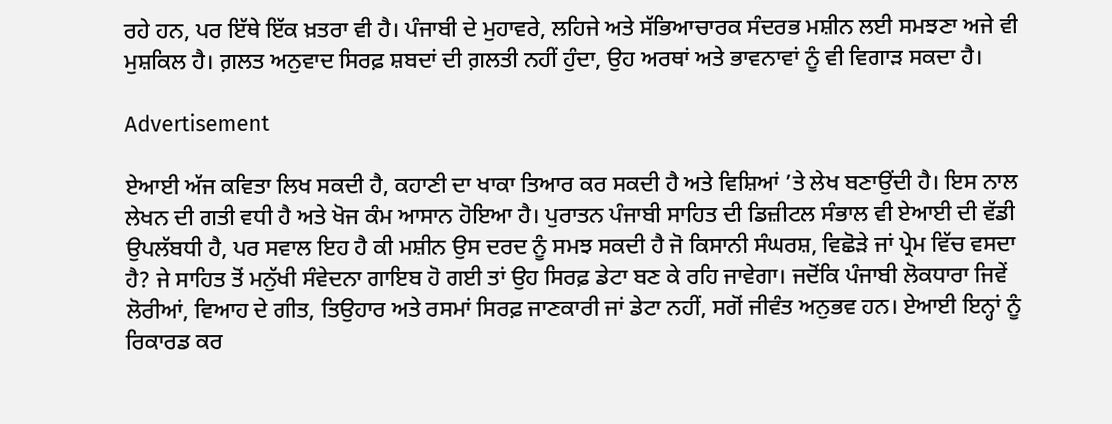ਰਹੇ ਹਨ, ਪਰ ਇੱਥੇ ਇੱਕ ਖ਼ਤਰਾ ਵੀ ਹੈ। ਪੰਜਾਬੀ ਦੇ ਮੁਹਾਵਰੇ, ਲਹਿਜੇ ਅਤੇ ਸੱਭਿਆਚਾਰਕ ਸੰਦਰਭ ਮਸ਼ੀਨ ਲਈ ਸਮਝਣਾ ਅਜੇ ਵੀ ਮੁਸ਼ਕਿਲ ਹੈ। ਗ਼ਲਤ ਅਨੁਵਾਦ ਸਿਰਫ਼ ਸ਼ਬਦਾਂ ਦੀ ਗ਼ਲਤੀ ਨਹੀਂ ਹੁੰਦਾ, ਉਹ ਅਰਥਾਂ ਅਤੇ ਭਾਵਨਾਵਾਂ ਨੂੰ ਵੀ ਵਿਗਾੜ ਸਕਦਾ ਹੈ।

Advertisement

ਏਆਈ ਅੱਜ ਕਵਿਤਾ ਲਿਖ ਸਕਦੀ ਹੈ, ਕਹਾਣੀ ਦਾ ਖਾਕਾ ਤਿਆਰ ਕਰ ਸਕਦੀ ਹੈ ਅਤੇ ਵਿਸ਼ਿਆਂ ’ਤੇ ਲੇਖ ਬਣਾਉਂਦੀ ਹੈ। ਇਸ ਨਾਲ ਲੇਖਨ ਦੀ ਗਤੀ ਵਧੀ ਹੈ ਅਤੇ ਖੋਜ ਕੰਮ ਆਸਾਨ ਹੋਇਆ ਹੈ। ਪੁਰਾਤਨ ਪੰਜਾਬੀ ਸਾਹਿਤ ਦੀ ਡਿਜ਼ੀਟਲ ਸੰਭਾਲ ਵੀ ਏਆਈ ਦੀ ਵੱਡੀ ਉਪਲੱਬਧੀ ਹੈ, ਪਰ ਸਵਾਲ ਇਹ ਹੈ ਕੀ ਮਸ਼ੀਨ ਉਸ ਦਰਦ ਨੂੰ ਸਮਝ ਸਕਦੀ ਹੈ ਜੋ ਕਿਸਾਨੀ ਸੰਘਰਸ਼, ਵਿਛੋੜੇ ਜਾਂ ਪ੍ਰੇਮ ਵਿੱਚ ਵਸਦਾ ਹੈ? ਜੇ ਸਾਹਿਤ ਤੋਂ ਮਨੁੱਖੀ ਸੰਵੇਦਨਾ ਗਾਇਬ ਹੋ ਗਈ ਤਾਂ ਉਹ ਸਿਰਫ਼ ਡੇਟਾ ਬਣ ਕੇ ਰਹਿ ਜਾਵੇਗਾ। ਜਦੋਂਕਿ ਪੰਜਾਬੀ ਲੋਕਧਾਰਾ ਜਿਵੇਂ ਲੋਰੀਆਂ, ਵਿਆਹ ਦੇ ਗੀਤ, ਤਿਉਹਾਰ ਅਤੇ ਰਸਮਾਂ ਸਿਰਫ਼ ਜਾਣਕਾਰੀ ਜਾਂ ਡੇਟਾ ਨਹੀਂ, ਸਗੋਂ ਜੀਵੰਤ ਅਨੁਭਵ ਹਨ। ਏਆਈ ਇਨ੍ਹਾਂ ਨੂੰ ਰਿਕਾਰਡ ਕਰ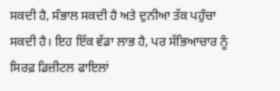ਸਕਦੀ ਹੈ, ਸੰਭਾਲ ਸਕਦੀ ਹੈ ਅਤੇ ਦੁਨੀਆ ਤੱਕ ਪਹੁੰਚਾ ਸਕਦੀ ਹੈ। ਇਹ ਇੱਕ ਵੱਡਾ ਲਾਭ ਹੈ, ਪਰ ਸੱਭਿਆਚਾਰ ਨੂੰ ਸਿਰਫ਼ ਡਿਜ਼ੀਟਲ ਫਾਇਲਾਂ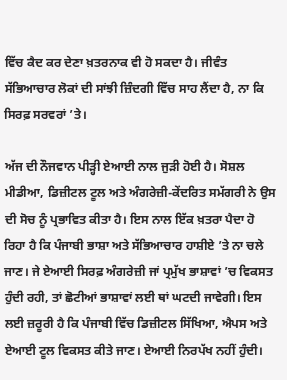ਵਿੱਚ ਕੈਦ ਕਰ ਦੇਣਾ ਖ਼ਤਰਨਾਕ ਵੀ ਹੋ ਸਕਦਾ ਹੈ। ਜੀਵੰਤ ਸੱਭਿਆਚਾਰ ਲੋਕਾਂ ਦੀ ਸਾਂਝੀ ਜ਼ਿੰਦਗੀ ਵਿੱਚ ਸਾਹ ਲੈਂਦਾ ਹੈ, ਨਾ ਕਿ ਸਿਰਫ਼ ਸਰਵਰਾਂ ’ਤੇ।

ਅੱਜ ਦੀ ਨੌਜਵਾਨ ਪੀੜ੍ਹੀ ਏਆਈ ਨਾਲ ਜੁੜੀ ਹੋਈ ਹੈ। ਸੋਸ਼ਲ ਮੀਡੀਆ, ਡਿਜ਼ੀਟਲ ਟੂਲ ਅਤੇ ਅੰਗਰੇਜ਼ੀ-ਕੇਂਦਰਿਤ ਸਮੱਗਰੀ ਨੇ ਉਸ ਦੀ ਸੋਚ ਨੂੰ ਪ੍ਰਭਾਵਿਤ ਕੀਤਾ ਹੈ। ਇਸ ਨਾਲ ਇੱਕ ਖ਼ਤਰਾ ਪੈਦਾ ਹੋ ਰਿਹਾ ਹੈ ਕਿ ਪੰਜਾਬੀ ਭਾਸ਼ਾ ਅਤੇ ਸੱਭਿਆਚਾਰ ਹਾਸ਼ੀਏ ’ਤੇ ਨਾ ਚਲੇ ਜਾਣ। ਜੇ ਏਆਈ ਸਿਰਫ਼ ਅੰਗਰੇਜ਼ੀ ਜਾਂ ਪ੍ਰਮੁੱਖ ਭਾਸ਼ਾਵਾਂ ’ਚ ਵਿਕਸਤ ਹੁੰਦੀ ਰਹੀ, ਤਾਂ ਛੋਟੀਆਂ ਭਾਸ਼ਾਵਾਂ ਲਈ ਥਾਂ ਘਟਦੀ ਜਾਵੇਗੀ। ਇਸ ਲਈ ਜ਼ਰੂਰੀ ਹੈ ਕਿ ਪੰਜਾਬੀ ਵਿੱਚ ਡਿਜ਼ੀਟਲ ਸਿੱਖਿਆ, ਐਪਸ ਅਤੇ ਏਆਈ ਟੂਲ ਵਿਕਸਤ ਕੀਤੇ ਜਾਣ। ਏਆਈ ਨਿਰਪੱਖ ਨਹੀਂ ਹੁੰਦੀ।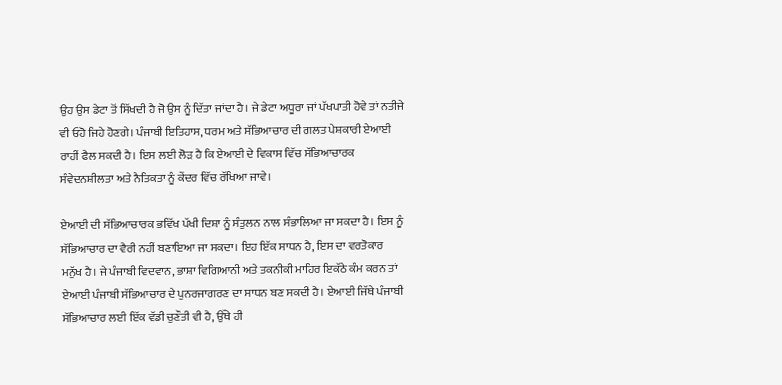ਉਹ ਉਸ ਡੇਟਾ ਤੋਂ ਸਿੱਖਦੀ ਹੈ ਜੋ ਉਸ ਨੂੰ ਦਿੱਤਾ ਜਾਂਦਾ ਹੈ। ਜੇ ਡੇਟਾ ਅਧੂਰਾ ਜਾਂ ਪੱਖਪਾਤੀ ਹੋਵੇ ਤਾਂ ਨਤੀਜੇ ਵੀ ਓਹੋ ਜਿਹੇ ਹੋਣਗੇ। ਪੰਜਾਬੀ ਇਤਿਹਾਸ, ਧਰਮ ਅਤੇ ਸੱਭਿਆਚਾਰ ਦੀ ਗਲਤ ਪੇਸ਼ਕਾਰੀ ਏਆਈ ਰਾਹੀਂ ਫੈਲ ਸਕਦੀ ਹੈ। ਇਸ ਲਈ ਲੋੜ ਹੈ ਕਿ ਏਆਈ ਦੇ ਵਿਕਾਸ ਵਿੱਚ ਸੱਭਿਆਚਾਰਕ ਸੰਵੇਦਨਸ਼ੀਲਤਾ ਅਤੇ ਨੈਤਿਕਤਾ ਨੂੰ ਕੇਂਦਰ ਵਿੱਚ ਰੱਖਿਆ ਜਾਵੇ।

ਏਆਈ ਦੀ ਸੱਭਿਆਚਾਰਕ ਭਵਿੱਖ ਪੱਖੀ ਦਿਸ਼ਾ ਨੂੰ ਸੰਤੁਲਨ ਨਾਲ ਸੰਭਾਲਿਆ ਜਾ ਸਕਦਾ ਹੈ। ਇਸ ਨੂੰ ਸੱਭਿਆਚਾਰ ਦਾ ਵੈਰੀ ਨਹੀਂ ਬਣਾਇਆ ਜਾ ਸਕਦਾ। ਇਹ ਇੱਕ ਸਾਧਨ ਹੈ, ਇਸ ਦਾ ਵਰਤੋਕਾਰ ਮਨੁੱਖ ਹੈ। ਜੇ ਪੰਜਾਬੀ ਵਿਦਵਾਨ, ਭਾਸ਼ਾ ਵਿਗਿਆਨੀ ਅਤੇ ਤਕਨੀਕੀ ਮਾਹਿਰ ਇਕੱਠੇ ਕੰਮ ਕਰਨ ਤਾਂ ਏਆਈ ਪੰਜਾਬੀ ਸੱਭਿਆਚਾਰ ਦੇ ਪੁਨਰਜਾਗਰਣ ਦਾ ਸਾਧਨ ਬਣ ਸਕਦੀ ਹੈ। ਏਆਈ ਜਿੱਥੇ ਪੰਜਾਬੀ ਸੱਭਿਆਚਾਰ ਲਈ ਇੱਕ ਵੱਡੀ ਚੁਣੌਤੀ ਵੀ ਹੈ, ਉੱਥੇ ਹੀ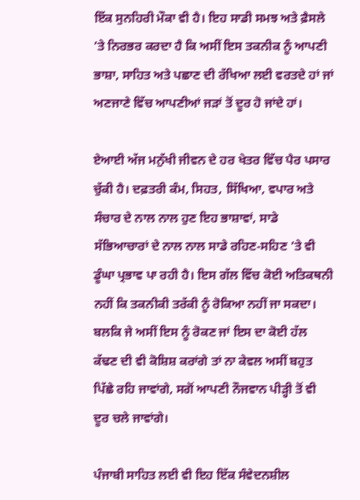ਇੱਕ ਸੁਨਹਿਰੀ ਮੌਕਾ ਵੀ ਹੈ। ਇਹ ਸਾਡੀ ਸਮਝ ਅਤੇ ਫ਼ੈਸਲੇ ’ਤੇ ਨਿਰਭਰ ਕਰਦਾ ਹੈ ਕਿ ਅਸੀਂ ਇਸ ਤਕਨੀਕ ਨੂੰ ਆਪਣੀ ਭਾਸ਼ਾ, ਸਾਹਿਤ ਅਤੇ ਪਛਾਣ ਦੀ ਰੱਖਿਆ ਲਈ ਵਰਤਦੇ ਹਾਂ ਜਾਂ ਅਣਜਾਣੇ ਵਿੱਚ ਆਪਣੀਆਂ ਜੜਾਂ ਤੋਂ ਦੂਰ ਹੋ ਜਾਂਦੇ ਹਾਂ।

ਏਆਈ ਅੱਜ ਮਨੁੱਖੀ ਜੀਵਨ ਦੇ ਹਰ ਖੇਤਰ ਵਿੱਚ ਪੈਰ ਪਸਾਰ ਚੁੱਕੀ ਹੈ। ਦਫ਼ਤਰੀ ਕੰਮ, ਸਿਹਤ, ਸਿੱਖਿਆ, ਵਪਾਰ ਅਤੇ ਸੰਚਾਰ ਦੇ ਨਾਲ ਨਾਲ ਹੁਣ ਇਹ ਭਾਸ਼ਾਵਾਂ, ਸਾਡੇ ਸੱਭਿਆਚਾਰਾਂ ਦੇ ਨਾਲ ਨਾਲ ਸਾਡੇ ਰਹਿਣ-ਸਹਿਣ ’ਤੇ ਵੀ ਡੂੰਘਾ ਪ੍ਰਭਾਵ ਪਾ ਰਹੀ ਹੈ। ਇਸ ਗੱਲ ਵਿੱਚ ਕੋਈ ਅਤਿਕਥਨੀ ਨਹੀਂ ਕਿ ਤਕਨੀਕੀ ਤਰੱਕੀ ਨੂੰ ਰੋਕਿਆ ਨਹੀਂ ਜਾ ਸਕਦਾ। ਬਲਕਿ ਜੇ ਅਸੀਂ ਇਸ ਨੂੰ ਰੋਕਣ ਜਾਂ ਇਸ ਦਾ ਕੋਈ ਹੱਲ ਕੱਢਣ ਦੀ ਵੀ ਕੋਸ਼ਿਸ਼ ਕਰਾਂਗੇ ਤਾਂ ਨਾ ਕੇਵਲ ਅਸੀਂ ਬਹੁਤ ਪਿੱਛੇ ਰਹਿ ਜਾਵਾਂਗੇ, ਸਗੋਂ ਆਪਣੀ ਨੌਜਵਾਨ ਪੀੜ੍ਹੀ ਤੋਂ ਵੀ ਦੂਰ ਚਲੇ ਜਾਵਾਂਗੇ।

ਪੰਜਾਬੀ ਸਾਹਿਤ ਲਈ ਵੀ ਇਹ ਇੱਕ ਸੰਵੇਦਨਸ਼ੀਲ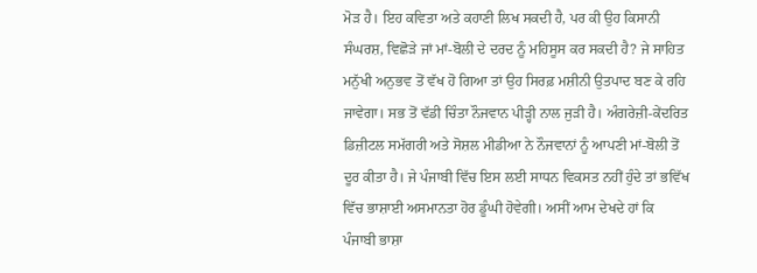ਮੋੜ ਹੈ। ਇਹ ਕਵਿਤਾ ਅਤੇ ਕਹਾਣੀ ਲਿਖ ਸਕਦੀ ਹੈ, ਪਰ ਕੀ ਉਹ ਕਿਸਾਨੀ ਸੰਘਰਸ਼, ਵਿਛੋੜੇ ਜਾਂ ਮਾਂ-ਬੋਲੀ ਦੇ ਦਰਦ ਨੂੰ ਮਹਿਸੂਸ ਕਰ ਸਕਦੀ ਹੈ? ਜੇ ਸਾਹਿਤ ਮਨੁੱਖੀ ਅਨੁਭਵ ਤੋਂ ਵੱਖ ਹੋ ਗਿਆ ਤਾਂ ਉਹ ਸਿਰਫ਼ ਮਸ਼ੀਨੀ ਉਤਪਾਦ ਬਣ ਕੇ ਰਹਿ ਜਾਵੇਗਾ। ਸਭ ਤੋਂ ਵੱਡੀ ਚਿੰਤਾ ਨੌਜਵਾਨ ਪੀੜ੍ਹੀ ਨਾਲ ਜੁੜੀ ਹੈ। ਅੰਗਰੇਜ਼ੀ-ਕੇਂਦਰਿਤ ਡਿਜ਼ੀਟਲ ਸਮੱਗਰੀ ਅਤੇ ਸੋਸ਼ਲ ਮੀਡੀਆ ਨੇ ਨੌਜਵਾਨਾਂ ਨੂੰ ਆਪਣੀ ਮਾਂ-ਬੋਲੀ ਤੋਂ ਦੂਰ ਕੀਤਾ ਹੈ। ਜੇ ਪੰਜਾਬੀ ਵਿੱਚ ਇਸ ਲਈ ਸਾਧਨ ਵਿਕਸਤ ਨਹੀਂ ਹੁੰਦੇ ਤਾਂ ਭਵਿੱਖ ਵਿੱਚ ਭਾਸ਼ਾਈ ਅਸਮਾਨਤਾ ਹੋਰ ਡੂੰਘੀ ਹੋਵੇਗੀ। ਅਸੀਂ ਆਮ ਦੇਖਦੇ ਹਾਂ ਕਿ ਪੰਜਾਬੀ ਭਾਸ਼ਾ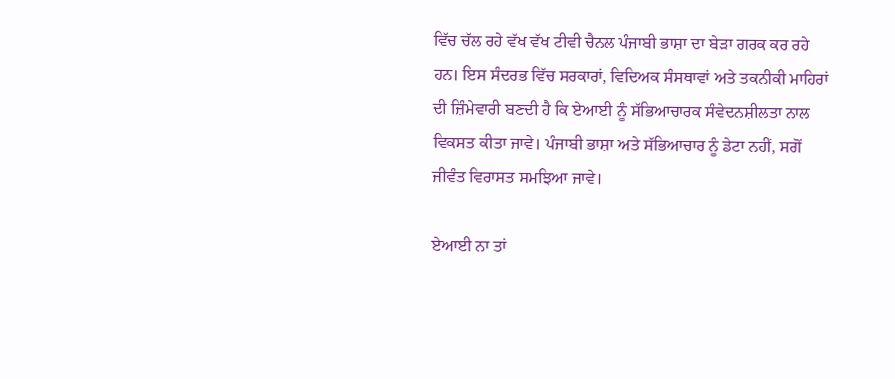ਵਿੱਚ ਚੱਲ ਰਹੇ ਵੱਖ ਵੱਖ ਟੀਵੀ ਚੈਨਲ ਪੰਜਾਬੀ ਭਾਸ਼ਾ ਦਾ ਬੇੜਾ ਗਰਕ ਕਰ ਰਹੇ ਹਨ। ਇਸ ਸੰਦਰਭ ਵਿੱਚ ਸਰਕਾਰਾਂ, ਵਿਦਿਅਕ ਸੰਸਥਾਵਾਂ ਅਤੇ ਤਕਨੀਕੀ ਮਾਹਿਰਾਂ ਦੀ ਜ਼ਿੰਮੇਵਾਰੀ ਬਣਦੀ ਹੈ ਕਿ ਏਆਈ ਨੂੰ ਸੱਭਿਆਚਾਰਕ ਸੰਵੇਦਨਸ਼ੀਲਤਾ ਨਾਲ ਵਿਕਸਤ ਕੀਤਾ ਜਾਵੇ। ਪੰਜਾਬੀ ਭਾਸ਼ਾ ਅਤੇ ਸੱਭਿਆਚਾਰ ਨੂੰ ਡੇਟਾ ਨਹੀਂ, ਸਗੋਂ ਜੀਵੰਤ ਵਿਰਾਸਤ ਸਮਝਿਆ ਜਾਵੇ।

ਏਆਈ ਨਾ ਤਾਂ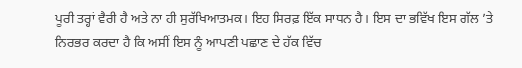ਪੂਰੀ ਤਰ੍ਹਾਂ ਵੈਰੀ ਹੈ ਅਤੇ ਨਾ ਹੀ ਸੁਰੱਖਿਆਤਮਕ। ਇਹ ਸਿਰਫ਼ ਇੱਕ ਸਾਧਨ ਹੈ। ਇਸ ਦਾ ਭਵਿੱਖ ਇਸ ਗੱਲ ’ਤੇ ਨਿਰਭਰ ਕਰਦਾ ਹੈ ਕਿ ਅਸੀਂ ਇਸ ਨੂੰ ਆਪਣੀ ਪਛਾਣ ਦੇ ਹੱਕ ਵਿੱਚ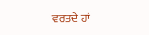ਵਰਤਦੇ ਹਾਂ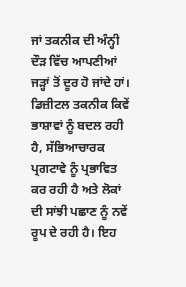ਜਾਂ ਤਕਨੀਕ ਦੀ ਅੰਨ੍ਹੀ ਦੌੜ ਵਿੱਚ ਆਪਣੀਆਂ ਜੜ੍ਹਾਂ ਤੋਂ ਦੂਰ ਹੋ ਜਾਂਦੇ ਹਾਂ। ਡਿਜ਼ੀਟਲ ਤਕਨੀਕ ਕਿਵੇਂ ਭਾਸ਼ਾਵਾਂ ਨੂੰ ਬਦਲ ਰਹੀ ਹੈ, ਸੱਭਿਆਚਾਰਕ ਪ੍ਰਗਟਾਵੇ ਨੂੰ ਪ੍ਰਭਾਵਿਤ ਕਰ ਰਹੀ ਹੈ ਅਤੇ ਲੋਕਾਂ ਦੀ ਸਾਂਝੀ ਪਛਾਣ ਨੂੰ ਨਵੇਂ ਰੂਪ ਦੇ ਰਹੀ ਹੈ। ਇਹ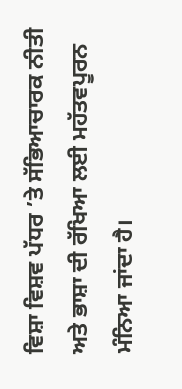ਵਿਸ਼ਾ ਵਿਸ਼ਵ ਪੱਧਰ ’ਤੇ ਸੱਭਿਆਚਾਰਕ ਨੀਤੀ ਅਤੇ ਭਾਸ਼ਾ ਦੀ ਰੱਖਿਆ ਲਈ ਮਹੱਤਵਪੂਰਨ ਮੰਨਿਆ ਜਾਂਦਾ ਹੈ।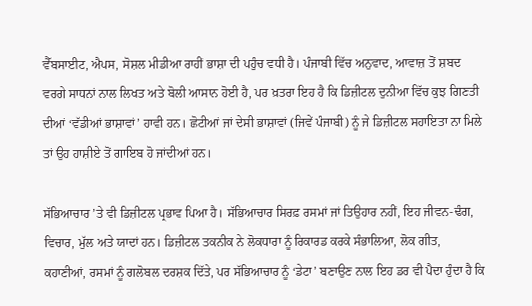ਵੈੱਬਸਾਈਟ, ਐਪਸ, ਸੋਸ਼ਲ ਮੀਡੀਆ ਰਾਹੀਂ ਭਾਸ਼ਾ ਦੀ ਪਹੁੰਚ ਵਧੀ ਹੈ। ਪੰਜਾਬੀ ਵਿੱਚ ਅਨੁਵਾਦ, ਆਵਾਜ਼ ਤੋਂ ਸ਼ਬਦ ਵਰਗੇ ਸਾਧਨਾਂ ਨਾਲ ਲਿਖਤ ਅਤੇ ਬੋਲੀ ਆਸਾਨ ਹੋਈ ਹੈ, ਪਰ ਖ਼ਤਰਾ ਇਹ ਹੈ ਕਿ ਡਿਜ਼ੀਟਲ ਦੁਨੀਆ ਵਿੱਚ ਕੁਝ ਗਿਣਤੀ ਦੀਆਂ ‘ਵੱਡੀਆਂ ਭਾਸ਼ਾਵਾਂ’ ਹਾਵੀ ਹਨ। ਛੋਟੀਆਂ ਜਾਂ ਦੇਸੀ ਭਾਸ਼ਾਵਾਂ (ਜਿਵੇਂ ਪੰਜਾਬੀ) ਨੂੰ ਜੇ ਡਿਜ਼ੀਟਲ ਸਹਾਇਤਾ ਨਾ ਮਿਲੇ ਤਾਂ ਉਹ ਹਾਸ਼ੀਏ ਤੋਂ ਗਾਇਬ ਹੋ ਜਾਂਦੀਆਂ ਹਨ।

ਸੱਭਿਆਚਾਰ ’ਤੇ ਵੀ ਡਿਜ਼ੀਟਲ ਪ੍ਰਭਾਵ ਪਿਆ ਹੈ। ਸੱਭਿਆਚਾਰ ਸਿਰਫ਼ ਰਸਮਾਂ ਜਾਂ ਤਿਉਹਾਰ ਨਹੀਂ, ਇਹ ਜੀਵਨ-ਢੰਗ, ਵਿਚਾਰ, ਮੁੱਲ ਅਤੇ ਯਾਦਾਂ ਹਨ। ਡਿਜ਼ੀਟਲ ਤਕਨੀਕ ਨੇ ਲੋਕਧਾਰਾ ਨੂੰ ਰਿਕਾਰਡ ਕਰਕੇ ਸੰਭਾਲਿਆ, ਲੋਕ ਗੀਤ, ਕਹਾਣੀਆਂ, ਰਸਮਾਂ ਨੂੰ ਗਲੋਬਲ ਦਰਸ਼ਕ ਦਿੱਤੇ, ਪਰ ਸੱਭਿਆਚਾਰ ਨੂੰ ‘ਡੇਟਾ’ ਬਣਾਉਣ ਨਾਲ ਇਹ ਡਰ ਵੀ ਪੈਦਾ ਹੁੰਦਾ ਹੈ ਕਿ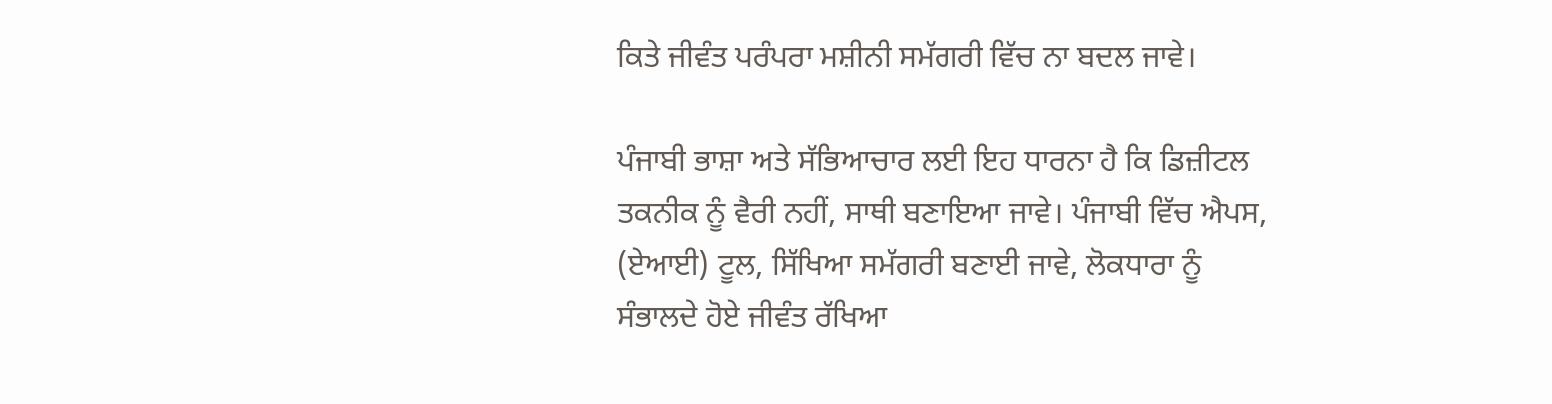ਕਿਤੇ ਜੀਵੰਤ ਪਰੰਪਰਾ ਮਸ਼ੀਨੀ ਸਮੱਗਰੀ ਵਿੱਚ ਨਾ ਬਦਲ ਜਾਵੇ।

ਪੰਜਾਬੀ ਭਾਸ਼ਾ ਅਤੇ ਸੱਭਿਆਚਾਰ ਲਈ ਇਹ ਧਾਰਨਾ ਹੈ ਕਿ ਡਿਜ਼ੀਟਲ ਤਕਨੀਕ ਨੂੰ ਵੈਰੀ ਨਹੀਂ, ਸਾਥੀ ਬਣਾਇਆ ਜਾਵੇ। ਪੰਜਾਬੀ ਵਿੱਚ ਐਪਸ, (ਏਆਈ) ਟੂਲ, ਸਿੱਖਿਆ ਸਮੱਗਰੀ ਬਣਾਈ ਜਾਵੇ, ਲੋਕਧਾਰਾ ਨੂੰ ਸੰਭਾਲਦੇ ਹੋਏ ਜੀਵੰਤ ਰੱਖਿਆ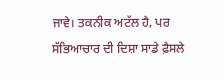ਜਾਵੇ। ਤਕਨੀਕ ਅਟੱਲ ਹੈ, ਪਰ ਸੱਭਿਆਚਾਰ ਦੀ ਦਿਸ਼ਾ ਸਾਡੇ ਫ਼ੈਸਲੇ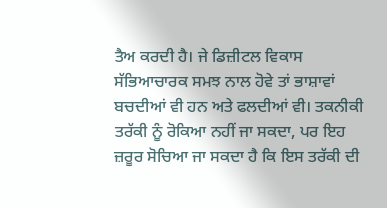ਤੈਅ ਕਰਦੀ ਹੈ। ਜੇ ਡਿਜ਼ੀਟਲ ਵਿਕਾਸ ਸੱਭਿਆਚਾਰਕ ਸਮਝ ਨਾਲ ਹੋਵੇ ਤਾਂ ਭਾਸ਼ਾਵਾਂ ਬਚਦੀਆਂ ਵੀ ਹਨ ਅਤੇ ਫਲਦੀਆਂ ਵੀ। ਤਕਨੀਕੀ ਤਰੱਕੀ ਨੂੰ ਰੋਕਿਆ ਨਹੀਂ ਜਾ ਸਕਦਾ, ਪਰ ਇਹ ਜ਼ਰੂਰ ਸੋਚਿਆ ਜਾ ਸਕਦਾ ਹੈ ਕਿ ਇਸ ਤਰੱਕੀ ਦੀ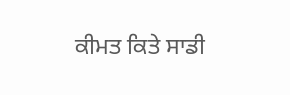ਕੀਮਤ ਕਿਤੇ ਸਾਡੀ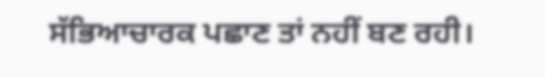ਸੱਭਿਆਚਾਰਕ ਪਛਾਣ ਤਾਂ ਨਹੀਂ ਬਣ ਰਹੀ।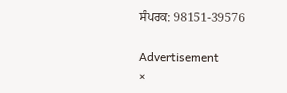ਸੰਪਰਕ: 98151-39576

Advertisement
×